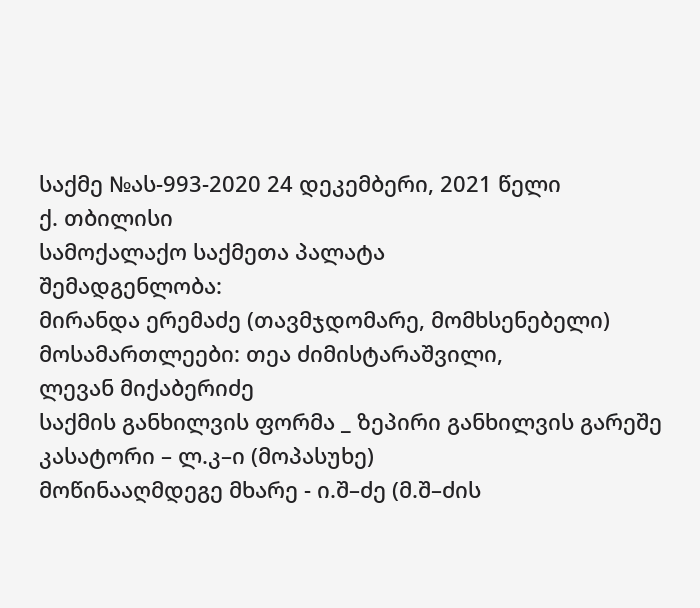საქმე №ას-993-2020 24 დეკემბერი, 2021 წელი
ქ. თბილისი
სამოქალაქო საქმეთა პალატა
შემადგენლობა:
მირანდა ერემაძე (თავმჯდომარე, მომხსენებელი)
მოსამართლეები: თეა ძიმისტარაშვილი,
ლევან მიქაბერიძე
საქმის განხილვის ფორმა _ ზეპირი განხილვის გარეშე
კასატორი – ლ.კ–ი (მოპასუხე)
მოწინააღმდეგე მხარე - ი.შ–ძე (მ.შ–ძის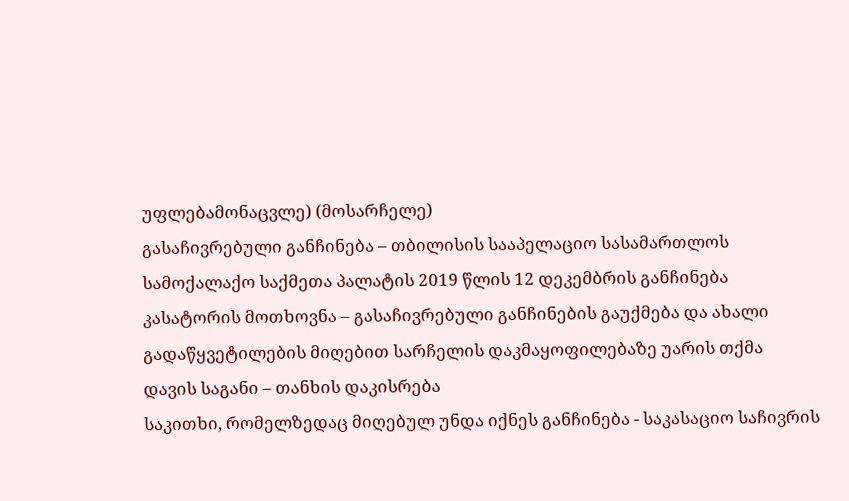უფლებამონაცვლე) (მოსარჩელე)
გასაჩივრებული განჩინება – თბილისის სააპელაციო სასამართლოს სამოქალაქო საქმეთა პალატის 2019 წლის 12 დეკემბრის განჩინება
კასატორის მოთხოვნა – გასაჩივრებული განჩინების გაუქმება და ახალი გადაწყვეტილების მიღებით სარჩელის დაკმაყოფილებაზე უარის თქმა
დავის საგანი – თანხის დაკისრება
საკითხი, რომელზედაც მიღებულ უნდა იქნეს განჩინება - საკასაციო საჩივრის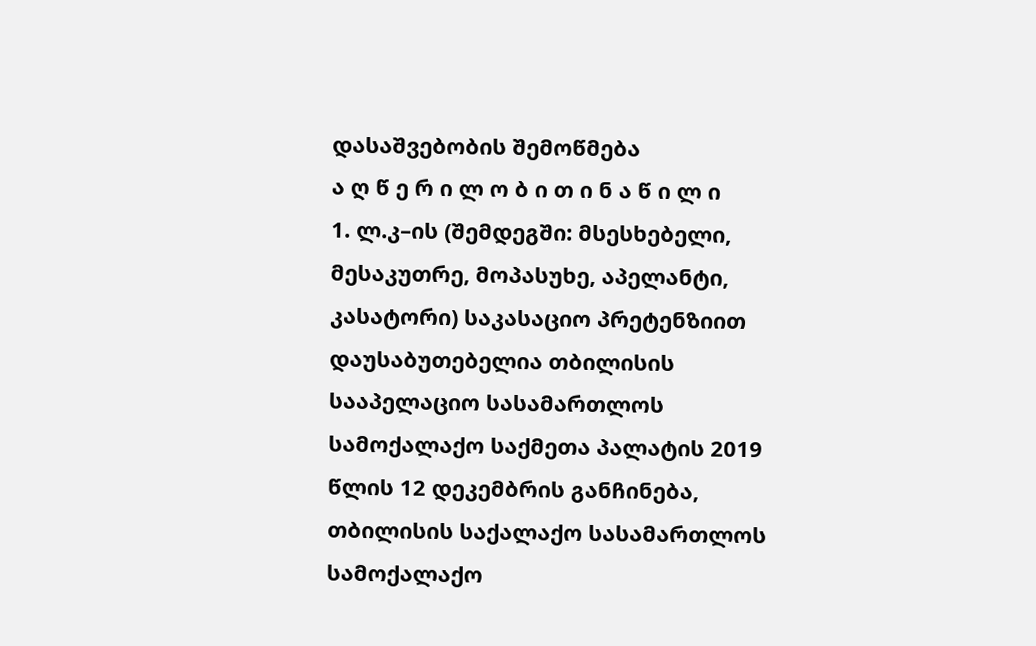დასაშვებობის შემოწმება
ა ღ წ ე რ ი ლ ო ბ ი თ ი ნ ა წ ი ლ ი
1. ლ.კ–ის (შემდეგში: მსესხებელი, მესაკუთრე, მოპასუხე, აპელანტი, კასატორი) საკასაციო პრეტენზიით დაუსაბუთებელია თბილისის სააპელაციო სასამართლოს სამოქალაქო საქმეთა პალატის 2019 წლის 12 დეკემბრის განჩინება, თბილისის საქალაქო სასამართლოს სამოქალაქო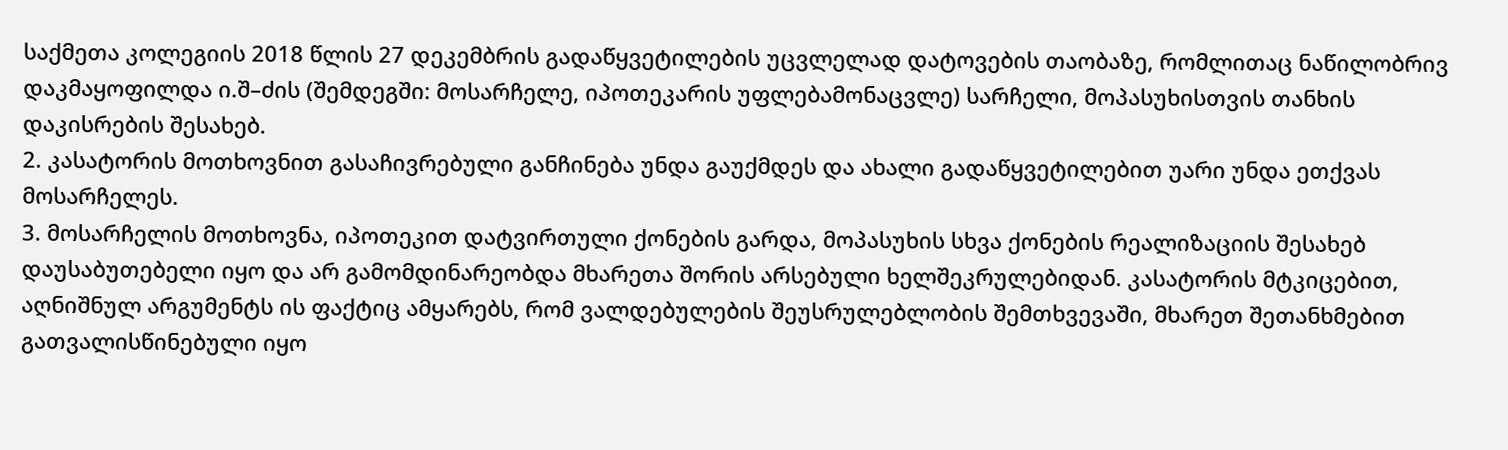საქმეთა კოლეგიის 2018 წლის 27 დეკემბრის გადაწყვეტილების უცვლელად დატოვების თაობაზე, რომლითაც ნაწილობრივ დაკმაყოფილდა ი.შ–ძის (შემდეგში: მოსარჩელე, იპოთეკარის უფლებამონაცვლე) სარჩელი, მოპასუხისთვის თანხის დაკისრების შესახებ.
2. კასატორის მოთხოვნით გასაჩივრებული განჩინება უნდა გაუქმდეს და ახალი გადაწყვეტილებით უარი უნდა ეთქვას მოსარჩელეს.
3. მოსარჩელის მოთხოვნა, იპოთეკით დატვირთული ქონების გარდა, მოპასუხის სხვა ქონების რეალიზაციის შესახებ დაუსაბუთებელი იყო და არ გამომდინარეობდა მხარეთა შორის არსებული ხელშეკრულებიდან. კასატორის მტკიცებით, აღნიშნულ არგუმენტს ის ფაქტიც ამყარებს, რომ ვალდებულების შეუსრულებლობის შემთხვევაში, მხარეთ შეთანხმებით გათვალისწინებული იყო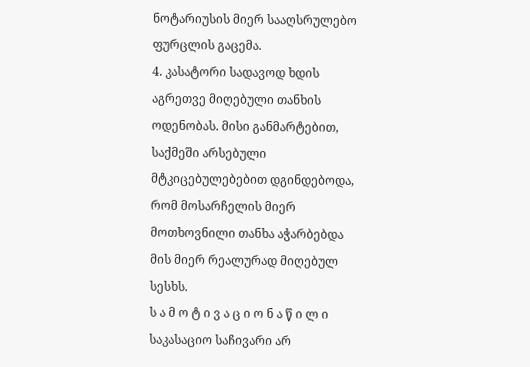ნოტარიუსის მიერ სააღსრულებო ფურცლის გაცემა.
4. კასატორი სადავოდ ხდის აგრეთვე მიღებული თანხის ოდენობას. მისი განმარტებით, საქმეში არსებული მტკიცებულებებით დგინდებოდა, რომ მოსარჩელის მიერ მოთხოვნილი თანხა აჭარბებდა მის მიერ რეალურად მიღებულ სესხს.
ს ა მ ო ტ ი ვ ა ც ი ო ნ ა წ ი ლ ი
საკასაციო საჩივარი არ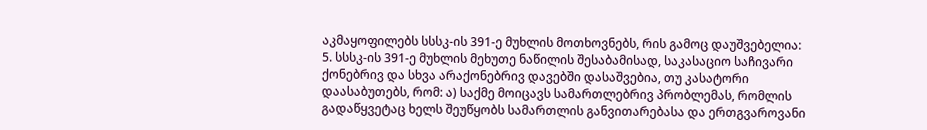აკმაყოფილებს სსსკ-ის 391-ე მუხლის მოთხოვნებს, რის გამოც დაუშვებელია:
5. სსსკ-ის 391-ე მუხლის მეხუთე ნაწილის შესაბამისად, საკასაციო საჩივარი ქონებრივ და სხვა არაქონებრივ დავებში დასაშვებია, თუ კასატორი დაასაბუთებს, რომ: ა) საქმე მოიცავს სამართლებრივ პრობლემას, რომლის გადაწყვეტაც ხელს შეუწყობს სამართლის განვითარებასა და ერთგვაროვანი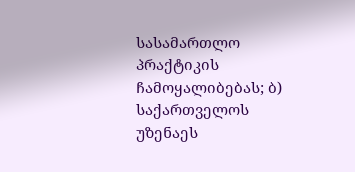სასამართლო პრაქტიკის ჩამოყალიბებას; ბ) საქართველოს უზენაეს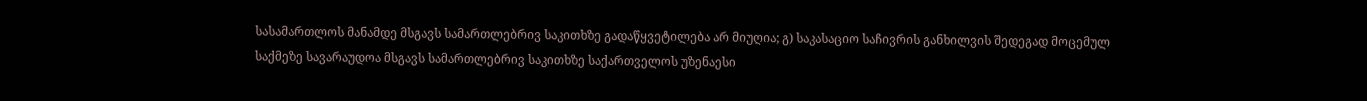სასამართლოს მანამდე მსგავს სამართლებრივ საკითხზე გადაწყვეტილება არ მიუღია; გ) საკასაციო საჩივრის განხილვის შედეგად მოცემულ საქმეზე სავარაუდოა მსგავს სამართლებრივ საკითხზე საქართველოს უზენაესი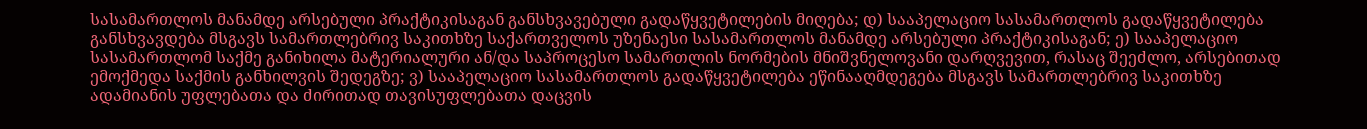სასამართლოს მანამდე არსებული პრაქტიკისაგან განსხვავებული გადაწყვეტილების მიღება; დ) სააპელაციო სასამართლოს გადაწყვეტილება განსხვავდება მსგავს სამართლებრივ საკითხზე საქართველოს უზენაესი სასამართლოს მანამდე არსებული პრაქტიკისაგან; ე) სააპელაციო სასამართლომ საქმე განიხილა მატერიალური ან/და საპროცესო სამართლის ნორმების მნიშვნელოვანი დარღვევით, რასაც შეეძლო, არსებითად ემოქმედა საქმის განხილვის შედეგზე; ვ) სააპელაციო სასამართლოს გადაწყვეტილება ეწინააღმდეგება მსგავს სამართლებრივ საკითხზე ადამიანის უფლებათა და ძირითად თავისუფლებათა დაცვის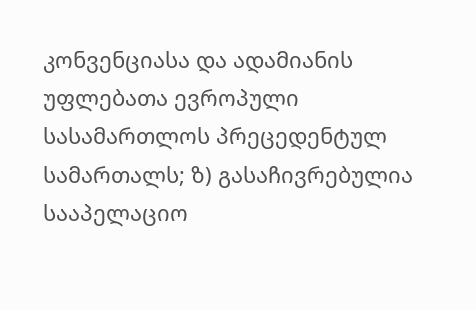კონვენციასა და ადამიანის უფლებათა ევროპული სასამართლოს პრეცედენტულ სამართალს; ზ) გასაჩივრებულია სააპელაციო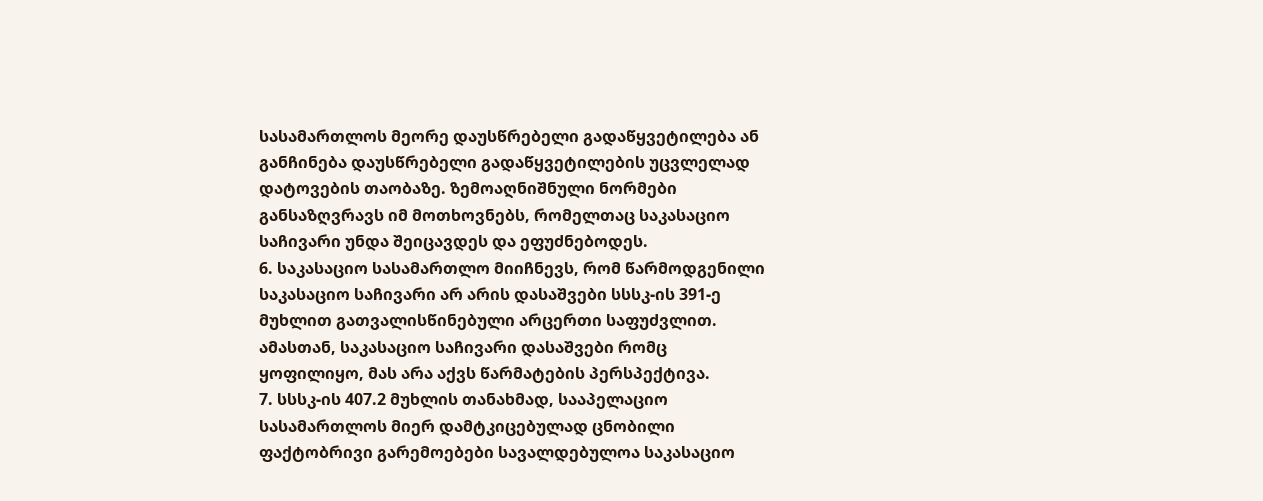სასამართლოს მეორე დაუსწრებელი გადაწყვეტილება ან განჩინება დაუსწრებელი გადაწყვეტილების უცვლელად დატოვების თაობაზე. ზემოაღნიშნული ნორმები განსაზღვრავს იმ მოთხოვნებს, რომელთაც საკასაციო საჩივარი უნდა შეიცავდეს და ეფუძნებოდეს.
6. საკასაციო სასამართლო მიიჩნევს, რომ წარმოდგენილი საკასაციო საჩივარი არ არის დასაშვები სსსკ-ის 391-ე მუხლით გათვალისწინებული არცერთი საფუძვლით. ამასთან, საკასაციო საჩივარი დასაშვები რომც ყოფილიყო, მას არა აქვს წარმატების პერსპექტივა.
7. სსსკ-ის 407.2 მუხლის თანახმად, სააპელაციო სასამართლოს მიერ დამტკიცებულად ცნობილი ფაქტობრივი გარემოებები სავალდებულოა საკასაციო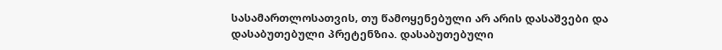სასამართლოსათვის, თუ წამოყენებული არ არის დასაშვები და დასაბუთებული პრეტენზია. დასაბუთებული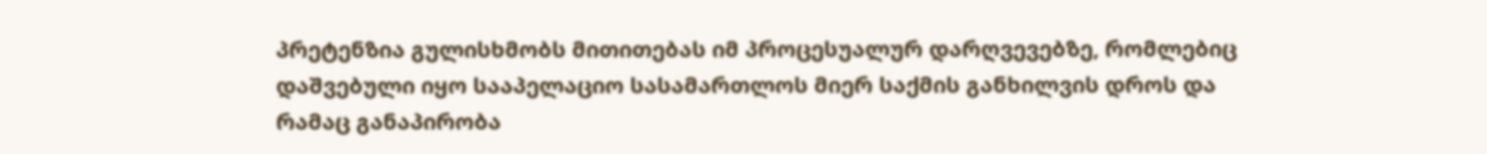პრეტენზია გულისხმობს მითითებას იმ პროცესუალურ დარღვევებზე, რომლებიც დაშვებული იყო სააპელაციო სასამართლოს მიერ საქმის განხილვის დროს და რამაც განაპირობა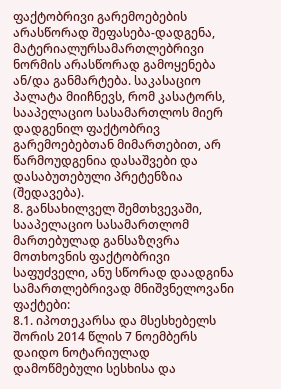ფაქტობრივი გარემოებების არასწორად შეფასება-დადგენა, მატერიალურსამართლებრივი ნორმის არასწორად გამოყენება ან/და განმარტება. საკასაციო პალატა მიიჩნევს, რომ კასატორს, სააპელაციო სასამართლოს მიერ დადგენილ ფაქტობრივ გარემოებებთან მიმართებით, არ წარმოუდგენია დასაშვები და დასაბუთებული პრეტენზია (შედავება).
8. განსახილველ შემთხვევაში, სააპელაციო სასამართლომ მართებულად განსაზღვრა მოთხოვნის ფაქტობრივი საფუძველი, ანუ სწორად დაადგინა სამართლებრივად მნიშვნელოვანი ფაქტები:
8.1. იპოთეკარსა და მსესხებელს შორის 2014 წლის 7 ნოემბერს დაიდო ნოტარიულად დამოწმებული სესხისა და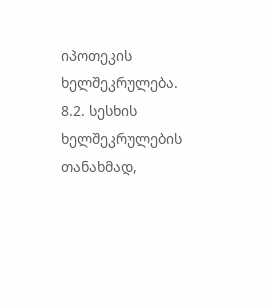იპოთეკის ხელშეკრულება.
8.2. სესხის ხელშეკრულების თანახმად,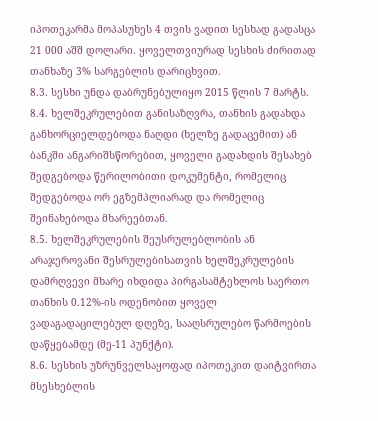იპოთეკარმა მოპასუხეს 4 თვის ვადით სესხად გადასცა 21 000 აშშ დოლარი. ყოველთვიურად სესხის ძირითად თანხაზე 3% სარგებლის დარიცხვით.
8.3. სესხი უნდა დაბრუნებულიყო 2015 წლის 7 მარტს.
8.4. ხელშეკრულებით განისაზღვრა, თანხის გადახდა განხორციელდებოდა ნაღდი (ხელზე გადაცემით) ან ბანკში ანგარიშსწორებით, ყოველი გადახდის შესახებ შედგებოდა წერილობითი დოკუმენტი, რომელიც შედგებოდა ორ ეგზემპლიარად და რომელიც შეინახებოდა მხარეებთან.
8.5. ხელშეკრულების შეუსრულებლობის ან არაჯეროვანი შესრულებისათვის ხელშეკრულების დამრღვევი მხარე იხდიდა პირგასამტეხლოს საერთო თანხის 0.12%-ის ოდენობით ყოველ ვადაგადაცილებულ დღეზე, სააღსრულებო წარმოების დაწყებამდე (მე-11 პუნქტი).
8.6. სესხის უზრუნველსაყოფად იპოთეკით დაიტვირთა მსესხებლის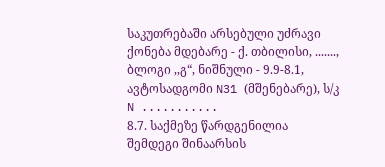საკუთრებაში არსებული უძრავი ქონება მდებარე - ქ. თბილისი, ......., ბლოგი ,,გ“, ნიშნული - 9.9-8.1, ავტოსადგომი N31 (მშენებარე), ს/კ N ...........
8.7. საქმეზე წარდგენილია შემდეგი შინაარსის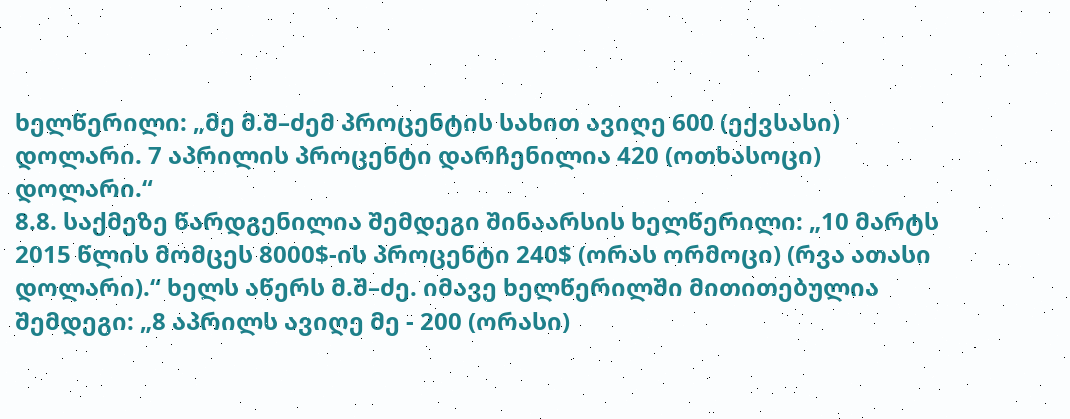ხელწერილი: „მე მ.შ–ძემ პროცენტის სახით ავიღე 600 (ექვსასი) დოლარი. 7 აპრილის პროცენტი დარჩენილია 420 (ოთხასოცი) დოლარი.“
8.8. საქმეზე წარდგენილია შემდეგი შინაარსის ხელწერილი: „10 მარტს 2015 წლის მომცეს 8000$-ის პროცენტი 240$ (ორას ორმოცი) (რვა ათასი დოლარი).“ ხელს აწერს მ.შ–ძე. იმავე ხელწერილში მითითებულია შემდეგი: „8 აპრილს ავიღე მე - 200 (ორასი)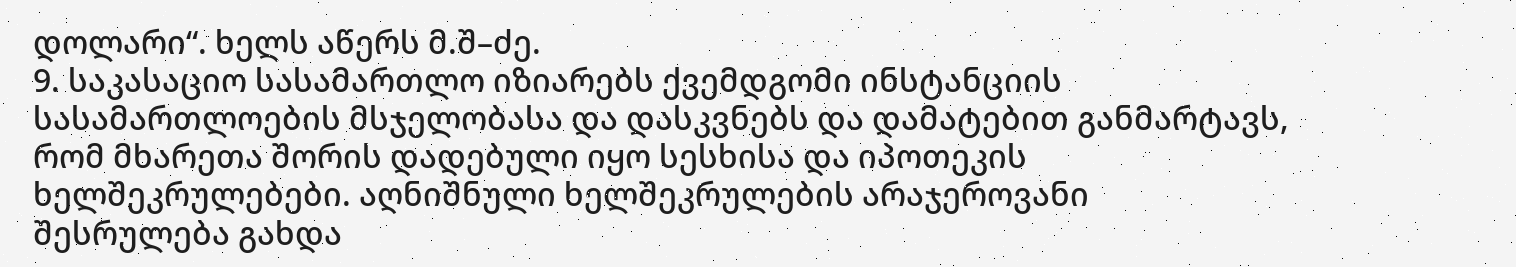დოლარი“. ხელს აწერს მ.შ–ძე.
9. საკასაციო სასამართლო იზიარებს ქვემდგომი ინსტანციის სასამართლოების მსჯელობასა და დასკვნებს და დამატებით განმარტავს, რომ მხარეთა შორის დადებული იყო სესხისა და იპოთეკის ხელშეკრულებები. აღნიშნული ხელშეკრულების არაჯეროვანი შესრულება გახდა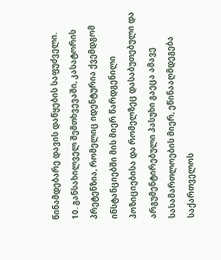წინამდებარე დავის დაწყების საფუძველი.
10. განსახილველ შემთხვევაში, კასატორის პრეტენზია, რომელიც იდენტურია ქვემდგომ ინსტანციებში მის მიერ წარდგენილი პოზიციებისა და რომელზეც დასაბუთებული და არგუმენტირებული პასუხი გაეცა ამავე სასამართლოების მიერ, ეწინააღმდეგება საქართველოს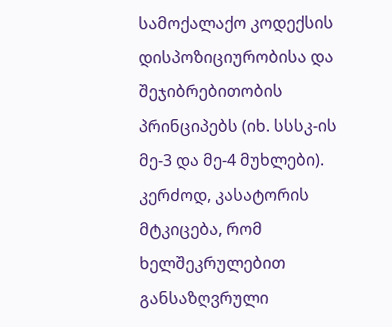სამოქალაქო კოდექსის დისპოზიციურობისა და შეჯიბრებითობის პრინციპებს (იხ. სსსკ-ის მე-3 და მე-4 მუხლები). კერძოდ, კასატორის მტკიცება, რომ ხელშეკრულებით განსაზღვრული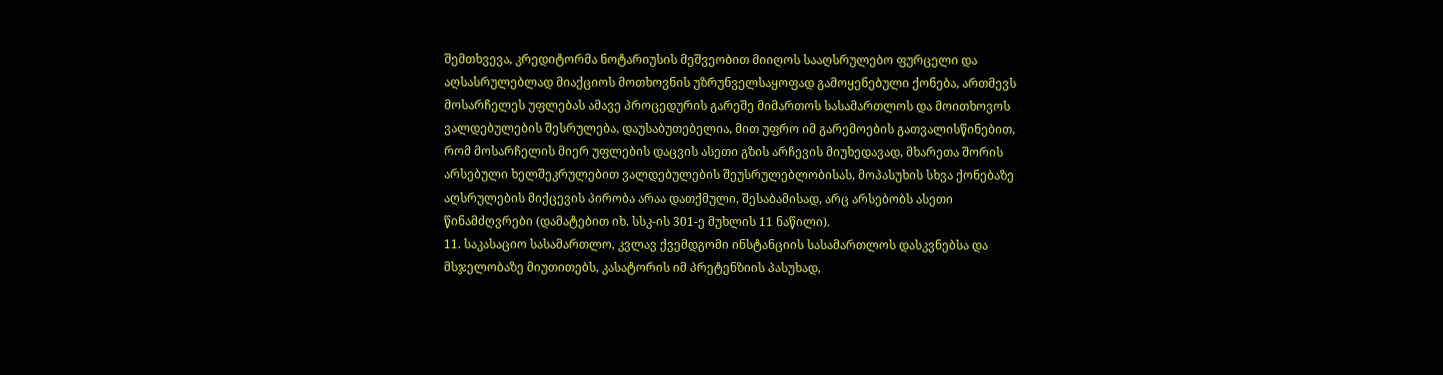შემთხვევა, კრედიტორმა ნოტარიუსის მეშვეობით მიიღოს სააღსრულებო ფურცელი და აღსასრულებლად მიაქციოს მოთხოვნის უზრუნველსაყოფად გამოყენებული ქონება, ართმევს მოსარჩელეს უფლებას ამავე პროცედურის გარეშე მიმართოს სასამართლოს და მოითხოვოს ვალდებულების შესრულება, დაუსაბუთებელია, მით უფრო იმ გარემოების გათვალისწინებით, რომ მოსარჩელის მიერ უფლების დაცვის ასეთი გზის არჩევის მიუხედავად, მხარეთა შორის არსებული ხელშეკრულებით ვალდებულების შეუსრულებლობისას, მოპასუხის სხვა ქონებაზე აღსრულების მიქცევის პირობა არაა დათქმული, შესაბამისად, არც არსებობს ასეთი წინამძღვრები (დამატებით იხ. სსკ-ის 301-ე მუხლის 11 ნაწილი).
11. საკასაციო სასამართლო, კვლავ ქვემდგომი ინსტანციის სასამართლოს დასკვნებსა და მსჯელობაზე მიუთითებს, კასატორის იმ პრეტენზიის პასუხად,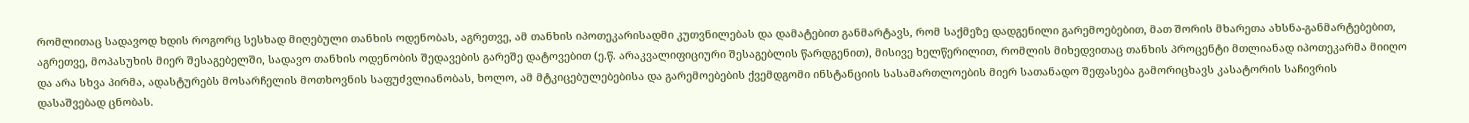რომლითაც სადავოდ ხდის როგორც სესხად მიღებული თანხის ოდენობას, აგრეთვე, ამ თანხის იპოთეკარისადმი კუთვნილებას და დამატებით განმარტავს, რომ საქმეზე დადგენილი გარემოებებით, მათ შორის მხარეთა ახსნა-განმარტებებით, აგრეთვე, მოპასუხის მიერ შესაგებელში, სადავო თანხის ოდენობის შედავების გარეშე დატოვებით (ე.წ. არაკვალიფიციური შესაგებლის წარდგენით), მისივე ხელწერილით, რომლის მიხედვითაც თანხის პროცენტი მთლიანად იპოთეკარმა მიიღო და არა სხვა პირმა, ადასტურებს მოსარჩელის მოთხოვნის საფუძვლიანობას, ხოლო, ამ მტკიცებულებებისა და გარემოებების ქვემდგომი ინსტანციის სასამართლოების მიერ სათანადო შეფასება გამორიცხავს კასატორის საჩივრის დასაშვებად ცნობას.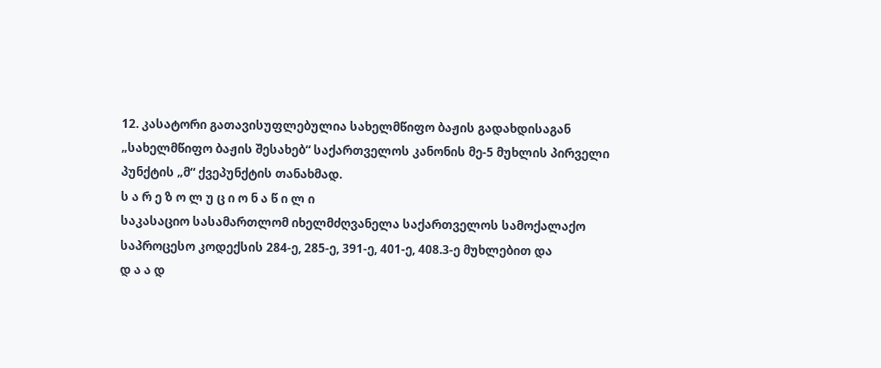12. კასატორი გათავისუფლებულია სახელმწიფო ბაჟის გადახდისაგან „სახელმწიფო ბაჟის შესახებ“ საქართველოს კანონის მე-5 მუხლის პირველი პუნქტის „მ“ ქვეპუნქტის თანახმად.
ს ა რ ე ზ ო ლ უ ც ი ო ნ ა წ ი ლ ი
საკასაციო სასამართლომ იხელმძღვანელა საქართველოს სამოქალაქო საპროცესო კოდექსის 284-ე, 285-ე, 391-ე, 401-ე, 408.3-ე მუხლებით და
დ ა ა დ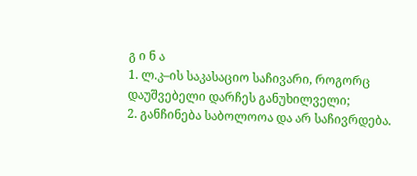გ ი ნ ა
1. ლ.კ–ის საკასაციო საჩივარი, როგორც დაუშვებელი დარჩეს განუხილველი;
2. განჩინება საბოლოოა და არ საჩივრდება.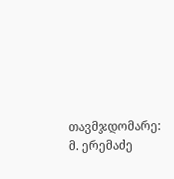თავმჯდომარე: მ. ერემაძე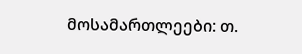მოსამართლეები: თ.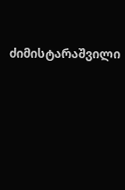ძიმისტარაშვილი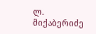ლ. მიქაბერიძე